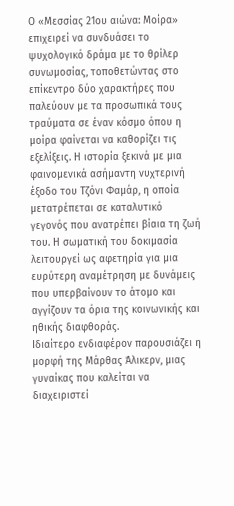Ο «Μεσσίας 21ου αιώνα: Μοίρα» επιχειρεί να συνδυάσει το ψυχολογικό δράμα με το θρίλερ συνωμοσίας, τοποθετώντας στο επίκεντρο δύο χαρακτήρες που παλεύουν με τα προσωπικά τους τραύματα σε έναν κόσμο όπου η μοίρα φαίνεται να καθορίζει τις εξελίξεις. Η ιστορία ξεκινά με μια φαινομενικά ασήμαντη νυχτερινή έξοδο του Τζόνι Φαμάρ, η οποία μετατρέπεται σε καταλυτικό γεγονός που ανατρέπει βίαια τη ζωή του. Η σωματική του δοκιμασία λειτουργεί ως αφετηρία για μια ευρύτερη αναμέτρηση με δυνάμεις που υπερβαίνουν το άτομο και αγγίζουν τα όρια της κοινωνικής και ηθικής διαφθοράς.
Ιδιαίτερο ενδιαφέρον παρουσιάζει η μορφή της Μάρθας Άλικερν, μιας γυναίκας που καλείται να διαχειριστεί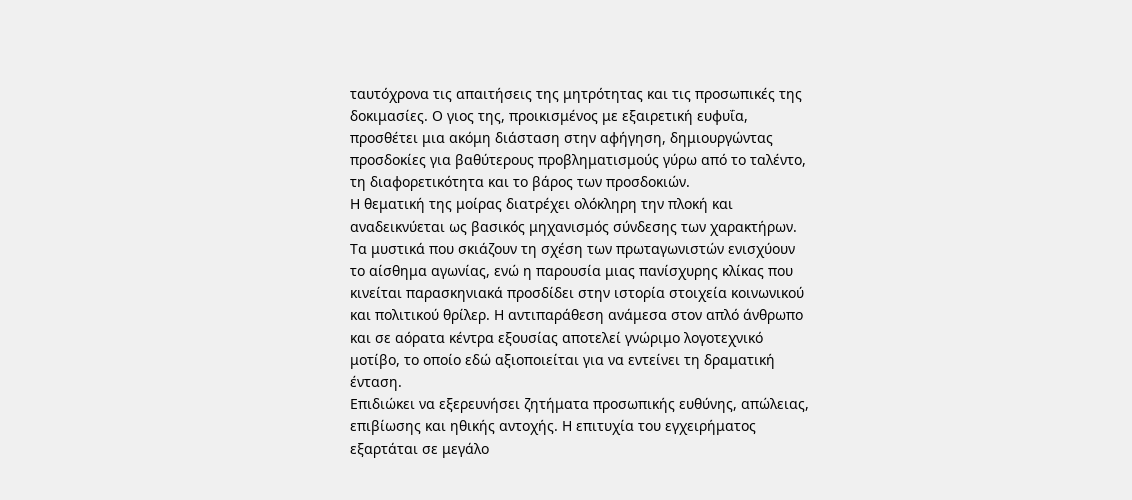ταυτόχρονα τις απαιτήσεις της μητρότητας και τις προσωπικές της δοκιμασίες. Ο γιος της, προικισμένος με εξαιρετική ευφυΐα, προσθέτει μια ακόμη διάσταση στην αφήγηση, δημιουργώντας προσδοκίες για βαθύτερους προβληματισμούς γύρω από το ταλέντο, τη διαφορετικότητα και το βάρος των προσδοκιών.
Η θεματική της μοίρας διατρέχει ολόκληρη την πλοκή και αναδεικνύεται ως βασικός μηχανισμός σύνδεσης των χαρακτήρων. Τα μυστικά που σκιάζουν τη σχέση των πρωταγωνιστών ενισχύουν το αίσθημα αγωνίας, ενώ η παρουσία μιας πανίσχυρης κλίκας που κινείται παρασκηνιακά προσδίδει στην ιστορία στοιχεία κοινωνικού και πολιτικού θρίλερ. Η αντιπαράθεση ανάμεσα στον απλό άνθρωπο και σε αόρατα κέντρα εξουσίας αποτελεί γνώριμο λογοτεχνικό μοτίβο, το οποίο εδώ αξιοποιείται για να εντείνει τη δραματική ένταση.
Επιδιώκει να εξερευνήσει ζητήματα προσωπικής ευθύνης, απώλειας, επιβίωσης και ηθικής αντοχής. Η επιτυχία του εγχειρήματος εξαρτάται σε μεγάλο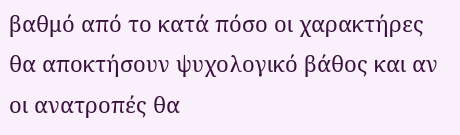βαθμό από το κατά πόσο οι χαρακτήρες θα αποκτήσουν ψυχολογικό βάθος και αν οι ανατροπές θα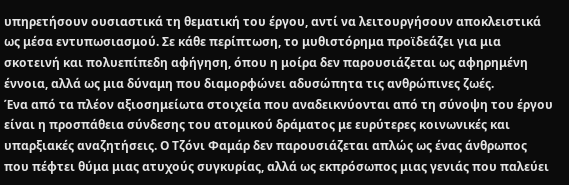υπηρετήσουν ουσιαστικά τη θεματική του έργου, αντί να λειτουργήσουν αποκλειστικά ως μέσα εντυπωσιασμού. Σε κάθε περίπτωση, το μυθιστόρημα προϊδεάζει για μια σκοτεινή και πολυεπίπεδη αφήγηση, όπου η μοίρα δεν παρουσιάζεται ως αφηρημένη έννοια, αλλά ως μια δύναμη που διαμορφώνει αδυσώπητα τις ανθρώπινες ζωές.
Ένα από τα πλέον αξιοσημείωτα στοιχεία που αναδεικνύονται από τη σύνοψη του έργου είναι η προσπάθεια σύνδεσης του ατομικού δράματος με ευρύτερες κοινωνικές και υπαρξιακές αναζητήσεις. Ο Τζόνι Φαμάρ δεν παρουσιάζεται απλώς ως ένας άνθρωπος που πέφτει θύμα μιας ατυχούς συγκυρίας, αλλά ως εκπρόσωπος μιας γενιάς που παλεύει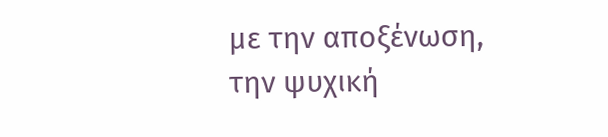με την αποξένωση, την ψυχική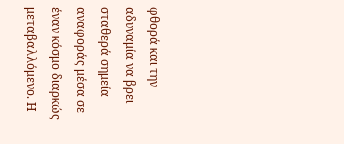φθορά και την αδυναμία να βρει σταθερά σημεία αναφοράς μέσα σε έναν κόσμο διαρκώς μεταβαλλόμενο. Η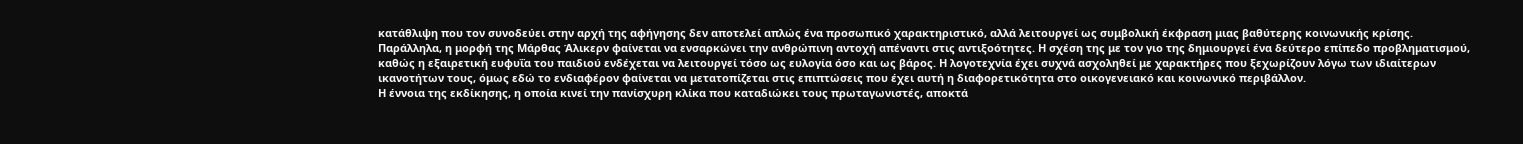κατάθλιψη που τον συνοδεύει στην αρχή της αφήγησης δεν αποτελεί απλώς ένα προσωπικό χαρακτηριστικό, αλλά λειτουργεί ως συμβολική έκφραση μιας βαθύτερης κοινωνικής κρίσης.
Παράλληλα, η μορφή της Μάρθας Άλικερν φαίνεται να ενσαρκώνει την ανθρώπινη αντοχή απέναντι στις αντιξοότητες. Η σχέση της με τον γιο της δημιουργεί ένα δεύτερο επίπεδο προβληματισμού, καθώς η εξαιρετική ευφυΐα του παιδιού ενδέχεται να λειτουργεί τόσο ως ευλογία όσο και ως βάρος. Η λογοτεχνία έχει συχνά ασχοληθεί με χαρακτήρες που ξεχωρίζουν λόγω των ιδιαίτερων ικανοτήτων τους, όμως εδώ το ενδιαφέρον φαίνεται να μετατοπίζεται στις επιπτώσεις που έχει αυτή η διαφορετικότητα στο οικογενειακό και κοινωνικό περιβάλλον.
Η έννοια της εκδίκησης, η οποία κινεί την πανίσχυρη κλίκα που καταδιώκει τους πρωταγωνιστές, αποκτά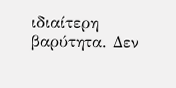ιδιαίτερη βαρύτητα. Δεν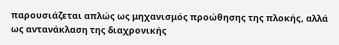παρουσιάζεται απλώς ως μηχανισμός προώθησης της πλοκής, αλλά ως αντανάκλαση της διαχρονικής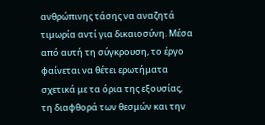ανθρώπινης τάσης να αναζητά τιμωρία αντί για δικαιοσύνη. Μέσα από αυτή τη σύγκρουση, το έργο φαίνεται να θέτει ερωτήματα σχετικά με τα όρια της εξουσίας, τη διαφθορά των θεσμών και την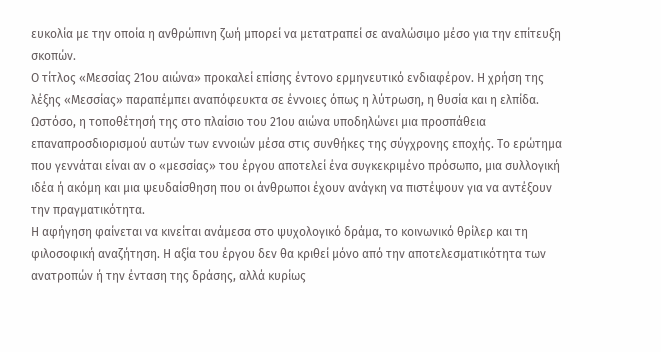ευκολία με την οποία η ανθρώπινη ζωή μπορεί να μετατραπεί σε αναλώσιμο μέσο για την επίτευξη σκοπών.
Ο τίτλος «Μεσσίας 21ου αιώνα» προκαλεί επίσης έντονο ερμηνευτικό ενδιαφέρον. Η χρήση της λέξης «Μεσσίας» παραπέμπει αναπόφευκτα σε έννοιες όπως η λύτρωση, η θυσία και η ελπίδα. Ωστόσο, η τοποθέτησή της στο πλαίσιο του 21ου αιώνα υποδηλώνει μια προσπάθεια επαναπροσδιορισμού αυτών των εννοιών μέσα στις συνθήκες της σύγχρονης εποχής. Το ερώτημα που γεννάται είναι αν ο «μεσσίας» του έργου αποτελεί ένα συγκεκριμένο πρόσωπο, μια συλλογική ιδέα ή ακόμη και μια ψευδαίσθηση που οι άνθρωποι έχουν ανάγκη να πιστέψουν για να αντέξουν την πραγματικότητα.
Η αφήγηση φαίνεται να κινείται ανάμεσα στο ψυχολογικό δράμα, το κοινωνικό θρίλερ και τη φιλοσοφική αναζήτηση. Η αξία του έργου δεν θα κριθεί μόνο από την αποτελεσματικότητα των ανατροπών ή την ένταση της δράσης, αλλά κυρίως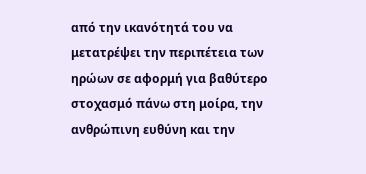από την ικανότητά του να μετατρέψει την περιπέτεια των ηρώων σε αφορμή για βαθύτερο στοχασμό πάνω στη μοίρα, την ανθρώπινη ευθύνη και την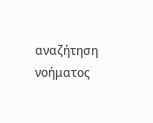αναζήτηση νοήματος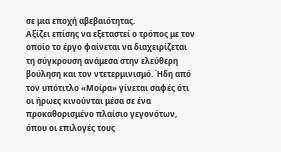σε μια εποχή αβεβαιότητας.
Αξίζει επίσης να εξεταστεί ο τρόπος με τον οποίο το έργο φαίνεται να διαχειρίζεται τη σύγκρουση ανάμεσα στην ελεύθερη βούληση και τον ντετερμινισμό. Ήδη από τον υπότιτλο «Μοίρα» γίνεται σαφές ότι οι ήρωες κινούνται μέσα σε ένα προκαθορισμένο πλαίσιο γεγονότων, όπου οι επιλογές τους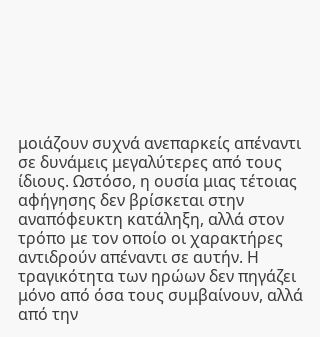μοιάζουν συχνά ανεπαρκείς απέναντι σε δυνάμεις μεγαλύτερες από τους ίδιους. Ωστόσο, η ουσία μιας τέτοιας αφήγησης δεν βρίσκεται στην αναπόφευκτη κατάληξη, αλλά στον τρόπο με τον οποίο οι χαρακτήρες αντιδρούν απέναντι σε αυτήν. Η τραγικότητα των ηρώων δεν πηγάζει μόνο από όσα τους συμβαίνουν, αλλά από την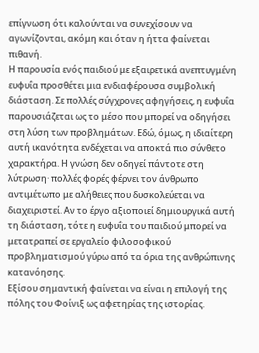επίγνωση ότι καλούνται να συνεχίσουν να αγωνίζονται, ακόμη και όταν η ήττα φαίνεται πιθανή.
Η παρουσία ενός παιδιού με εξαιρετικά ανεπτυγμένη ευφυΐα προσθέτει μια ενδιαφέρουσα συμβολική διάσταση. Σε πολλές σύγχρονες αφηγήσεις, η ευφυΐα παρουσιάζεται ως το μέσο που μπορεί να οδηγήσει στη λύση των προβλημάτων. Εδώ, όμως, η ιδιαίτερη αυτή ικανότητα ενδέχεται να αποκτά πιο σύνθετο χαρακτήρα. Η γνώση δεν οδηγεί πάντοτε στη λύτρωση· πολλές φορές φέρνει τον άνθρωπο αντιμέτωπο με αλήθειες που δυσκολεύεται να διαχειριστεί. Αν το έργο αξιοποιεί δημιουργικά αυτή τη διάσταση, τότε η ευφυΐα του παιδιού μπορεί να μετατραπεί σε εργαλείο φιλοσοφικού προβληματισμού γύρω από τα όρια της ανθρώπινης κατανόησης.
Εξίσου σημαντική φαίνεται να είναι η επιλογή της πόλης του Φοίνιξ ως αφετηρίας της ιστορίας.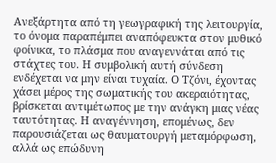Ανεξάρτητα από τη γεωγραφική της λειτουργία, το όνομα παραπέμπει αναπόφευκτα στον μυθικό φοίνικα, το πλάσμα που αναγεννάται από τις στάχτες του. Η συμβολική αυτή σύνδεση ενδέχεται να μην είναι τυχαία. Ο Τζόνι, έχοντας χάσει μέρος της σωματικής του ακεραιότητας, βρίσκεται αντιμέτωπος με την ανάγκη μιας νέας ταυτότητας. Η αναγέννηση, επομένως, δεν παρουσιάζεται ως θαυματουργή μεταμόρφωση, αλλά ως επώδυνη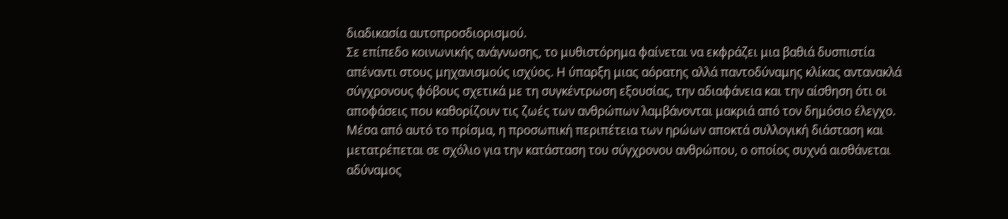διαδικασία αυτοπροσδιορισμού.
Σε επίπεδο κοινωνικής ανάγνωσης, το μυθιστόρημα φαίνεται να εκφράζει μια βαθιά δυσπιστία απέναντι στους μηχανισμούς ισχύος. Η ύπαρξη μιας αόρατης αλλά παντοδύναμης κλίκας αντανακλά σύγχρονους φόβους σχετικά με τη συγκέντρωση εξουσίας, την αδιαφάνεια και την αίσθηση ότι οι αποφάσεις που καθορίζουν τις ζωές των ανθρώπων λαμβάνονται μακριά από τον δημόσιο έλεγχο. Μέσα από αυτό το πρίσμα, η προσωπική περιπέτεια των ηρώων αποκτά συλλογική διάσταση και μετατρέπεται σε σχόλιο για την κατάσταση του σύγχρονου ανθρώπου, ο οποίος συχνά αισθάνεται αδύναμος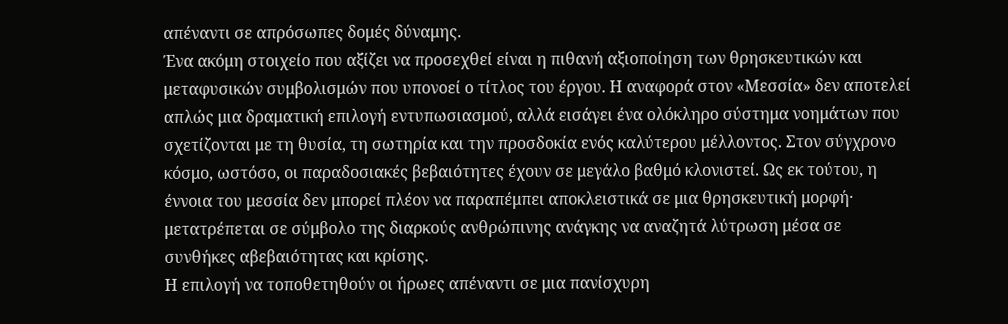απέναντι σε απρόσωπες δομές δύναμης.
Ένα ακόμη στοιχείο που αξίζει να προσεχθεί είναι η πιθανή αξιοποίηση των θρησκευτικών και μεταφυσικών συμβολισμών που υπονοεί ο τίτλος του έργου. Η αναφορά στον «Μεσσία» δεν αποτελεί απλώς μια δραματική επιλογή εντυπωσιασμού, αλλά εισάγει ένα ολόκληρο σύστημα νοημάτων που σχετίζονται με τη θυσία, τη σωτηρία και την προσδοκία ενός καλύτερου μέλλοντος. Στον σύγχρονο κόσμο, ωστόσο, οι παραδοσιακές βεβαιότητες έχουν σε μεγάλο βαθμό κλονιστεί. Ως εκ τούτου, η έννοια του μεσσία δεν μπορεί πλέον να παραπέμπει αποκλειστικά σε μια θρησκευτική μορφή· μετατρέπεται σε σύμβολο της διαρκούς ανθρώπινης ανάγκης να αναζητά λύτρωση μέσα σε συνθήκες αβεβαιότητας και κρίσης.
Η επιλογή να τοποθετηθούν οι ήρωες απέναντι σε μια πανίσχυρη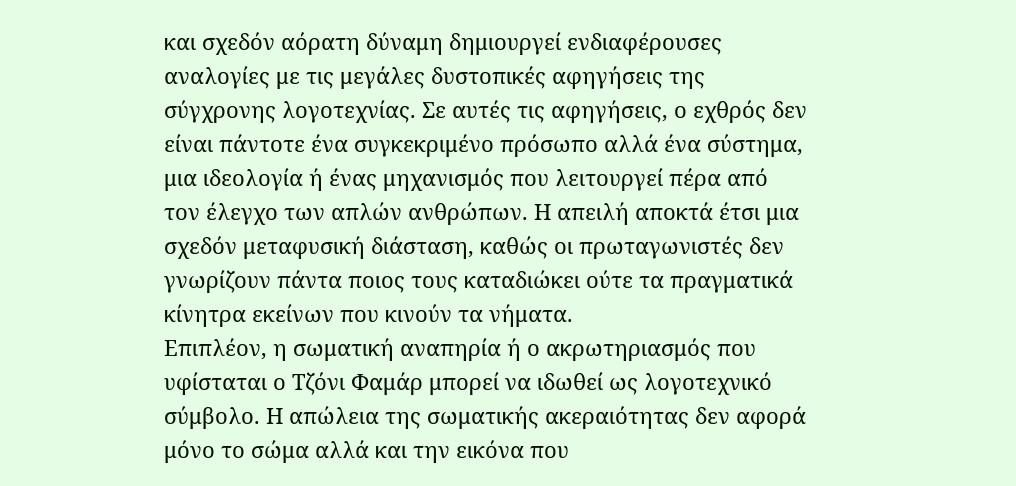και σχεδόν αόρατη δύναμη δημιουργεί ενδιαφέρουσες αναλογίες με τις μεγάλες δυστοπικές αφηγήσεις της σύγχρονης λογοτεχνίας. Σε αυτές τις αφηγήσεις, ο εχθρός δεν είναι πάντοτε ένα συγκεκριμένο πρόσωπο αλλά ένα σύστημα, μια ιδεολογία ή ένας μηχανισμός που λειτουργεί πέρα από τον έλεγχο των απλών ανθρώπων. Η απειλή αποκτά έτσι μια σχεδόν μεταφυσική διάσταση, καθώς οι πρωταγωνιστές δεν γνωρίζουν πάντα ποιος τους καταδιώκει ούτε τα πραγματικά κίνητρα εκείνων που κινούν τα νήματα.
Επιπλέον, η σωματική αναπηρία ή ο ακρωτηριασμός που υφίσταται ο Τζόνι Φαμάρ μπορεί να ιδωθεί ως λογοτεχνικό σύμβολο. Η απώλεια της σωματικής ακεραιότητας δεν αφορά μόνο το σώμα αλλά και την εικόνα που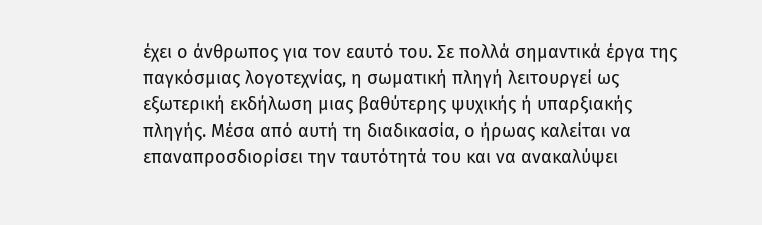έχει ο άνθρωπος για τον εαυτό του. Σε πολλά σημαντικά έργα της παγκόσμιας λογοτεχνίας, η σωματική πληγή λειτουργεί ως εξωτερική εκδήλωση μιας βαθύτερης ψυχικής ή υπαρξιακής πληγής. Μέσα από αυτή τη διαδικασία, ο ήρωας καλείται να επαναπροσδιορίσει την ταυτότητά του και να ανακαλύψει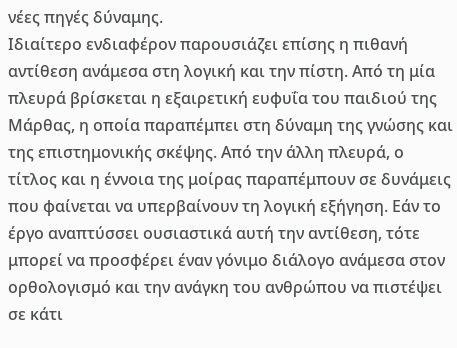νέες πηγές δύναμης.
Ιδιαίτερο ενδιαφέρον παρουσιάζει επίσης η πιθανή αντίθεση ανάμεσα στη λογική και την πίστη. Από τη μία πλευρά βρίσκεται η εξαιρετική ευφυΐα του παιδιού της Μάρθας, η οποία παραπέμπει στη δύναμη της γνώσης και της επιστημονικής σκέψης. Από την άλλη πλευρά, ο τίτλος και η έννοια της μοίρας παραπέμπουν σε δυνάμεις που φαίνεται να υπερβαίνουν τη λογική εξήγηση. Εάν το έργο αναπτύσσει ουσιαστικά αυτή την αντίθεση, τότε μπορεί να προσφέρει έναν γόνιμο διάλογο ανάμεσα στον ορθολογισμό και την ανάγκη του ανθρώπου να πιστέψει σε κάτι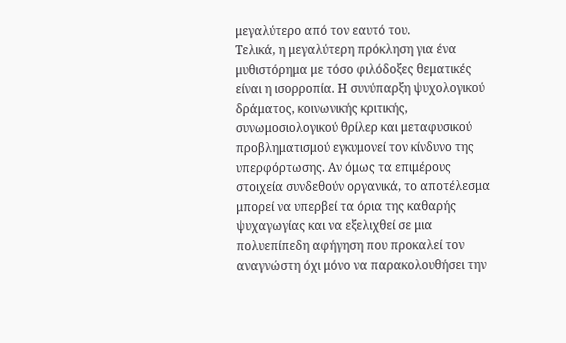μεγαλύτερο από τον εαυτό του.
Τελικά, η μεγαλύτερη πρόκληση για ένα μυθιστόρημα με τόσο φιλόδοξες θεματικές είναι η ισορροπία. Η συνύπαρξη ψυχολογικού δράματος, κοινωνικής κριτικής, συνωμοσιολογικού θρίλερ και μεταφυσικού προβληματισμού εγκυμονεί τον κίνδυνο της υπερφόρτωσης. Αν όμως τα επιμέρους στοιχεία συνδεθούν οργανικά, το αποτέλεσμα μπορεί να υπερβεί τα όρια της καθαρής ψυχαγωγίας και να εξελιχθεί σε μια πολυεπίπεδη αφήγηση που προκαλεί τον αναγνώστη όχι μόνο να παρακολουθήσει την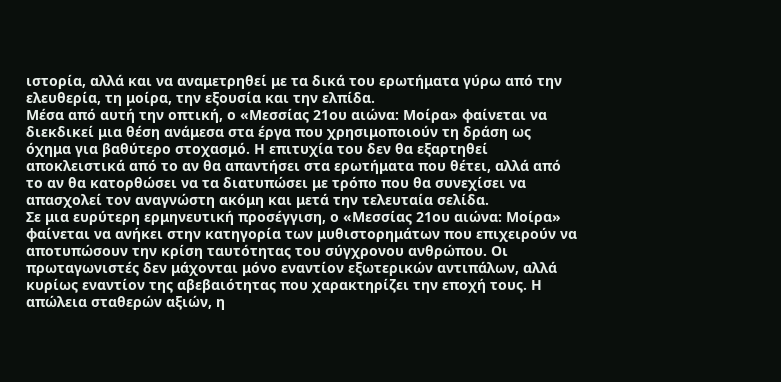ιστορία, αλλά και να αναμετρηθεί με τα δικά του ερωτήματα γύρω από την ελευθερία, τη μοίρα, την εξουσία και την ελπίδα.
Μέσα από αυτή την οπτική, ο «Μεσσίας 21ου αιώνα: Μοίρα» φαίνεται να διεκδικεί μια θέση ανάμεσα στα έργα που χρησιμοποιούν τη δράση ως όχημα για βαθύτερο στοχασμό. Η επιτυχία του δεν θα εξαρτηθεί αποκλειστικά από το αν θα απαντήσει στα ερωτήματα που θέτει, αλλά από το αν θα κατορθώσει να τα διατυπώσει με τρόπο που θα συνεχίσει να απασχολεί τον αναγνώστη ακόμη και μετά την τελευταία σελίδα.
Σε μια ευρύτερη ερμηνευτική προσέγγιση, ο «Μεσσίας 21ου αιώνα: Μοίρα» φαίνεται να ανήκει στην κατηγορία των μυθιστορημάτων που επιχειρούν να αποτυπώσουν την κρίση ταυτότητας του σύγχρονου ανθρώπου. Οι πρωταγωνιστές δεν μάχονται μόνο εναντίον εξωτερικών αντιπάλων, αλλά κυρίως εναντίον της αβεβαιότητας που χαρακτηρίζει την εποχή τους. Η απώλεια σταθερών αξιών, η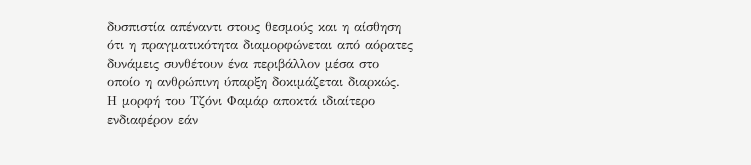δυσπιστία απέναντι στους θεσμούς και η αίσθηση ότι η πραγματικότητα διαμορφώνεται από αόρατες δυνάμεις συνθέτουν ένα περιβάλλον μέσα στο οποίο η ανθρώπινη ύπαρξη δοκιμάζεται διαρκώς.
Η μορφή του Τζόνι Φαμάρ αποκτά ιδιαίτερο ενδιαφέρον εάν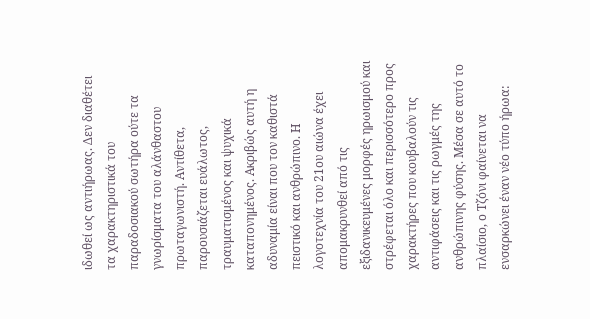ιδωθεί ως αντιήρωας. Δεν διαθέτει τα χαρακτηριστικά του παραδοσιακού σωτήρα ούτε τα γνωρίσματα του αλάνθαστου πρωταγωνιστή. Αντίθετα, παρουσιάζεται ευάλωτος, τραυματισμένος και ψυχικά καταπονημένος. Ακριβώς αυτή η αδυναμία είναι που τον καθιστά πειστικό και ανθρώπινο. Η λογοτεχνία του 21ου αιώνα έχει απομακρυνθεί από τις εξιδανικευμένες μορφές ηρωισμού και στρέφεται όλο και περισσότερο προς χαρακτήρες που κουβαλούν τις αντιφάσεις και τις ρωγμές της ανθρώπινης φύσης. Μέσα σε αυτό το πλαίσιο, ο Τζόνι φαίνεται να ενσαρκώνει έναν νέο τύπο ήρωα: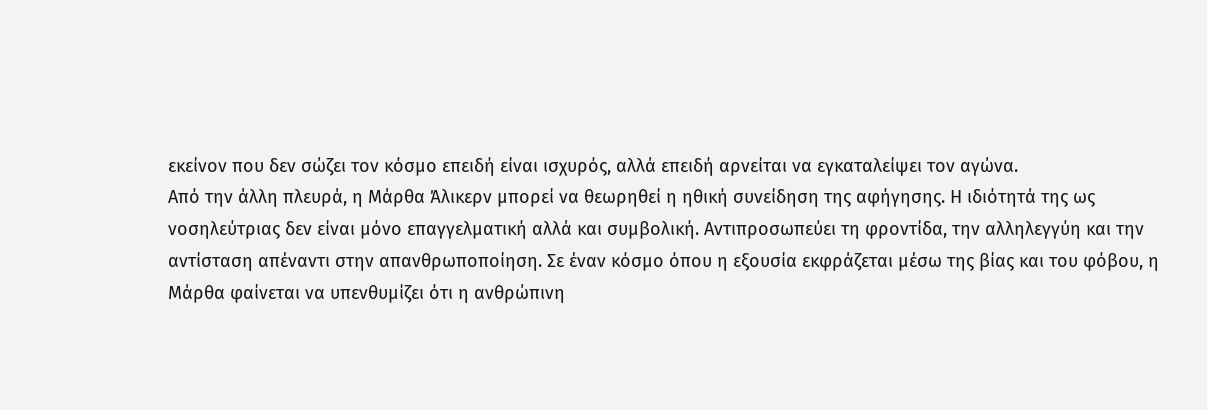εκείνον που δεν σώζει τον κόσμο επειδή είναι ισχυρός, αλλά επειδή αρνείται να εγκαταλείψει τον αγώνα.
Από την άλλη πλευρά, η Μάρθα Άλικερν μπορεί να θεωρηθεί η ηθική συνείδηση της αφήγησης. Η ιδιότητά της ως νοσηλεύτριας δεν είναι μόνο επαγγελματική αλλά και συμβολική. Αντιπροσωπεύει τη φροντίδα, την αλληλεγγύη και την αντίσταση απέναντι στην απανθρωποποίηση. Σε έναν κόσμο όπου η εξουσία εκφράζεται μέσω της βίας και του φόβου, η Μάρθα φαίνεται να υπενθυμίζει ότι η ανθρώπινη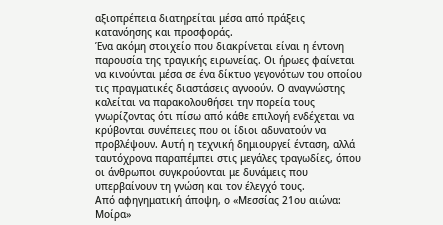αξιοπρέπεια διατηρείται μέσα από πράξεις κατανόησης και προσφοράς.
Ένα ακόμη στοιχείο που διακρίνεται είναι η έντονη παρουσία της τραγικής ειρωνείας. Οι ήρωες φαίνεται να κινούνται μέσα σε ένα δίκτυο γεγονότων του οποίου τις πραγματικές διαστάσεις αγνοούν. Ο αναγνώστης καλείται να παρακολουθήσει την πορεία τους γνωρίζοντας ότι πίσω από κάθε επιλογή ενδέχεται να κρύβονται συνέπειες που οι ίδιοι αδυνατούν να προβλέψουν. Αυτή η τεχνική δημιουργεί ένταση, αλλά ταυτόχρονα παραπέμπει στις μεγάλες τραγωδίες, όπου οι άνθρωποι συγκρούονται με δυνάμεις που υπερβαίνουν τη γνώση και τον έλεγχό τους.
Από αφηγηματική άποψη, ο «Μεσσίας 21ου αιώνα: Μοίρα»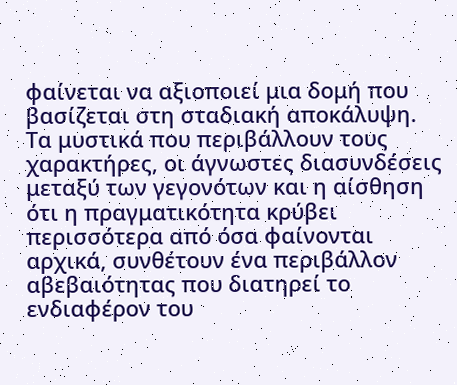φαίνεται να αξιοποιεί μια δομή που βασίζεται στη σταδιακή αποκάλυψη. Τα μυστικά που περιβάλλουν τους χαρακτήρες, οι άγνωστες διασυνδέσεις μεταξύ των γεγονότων και η αίσθηση ότι η πραγματικότητα κρύβει περισσότερα από όσα φαίνονται αρχικά, συνθέτουν ένα περιβάλλον αβεβαιότητας που διατηρεί το ενδιαφέρον του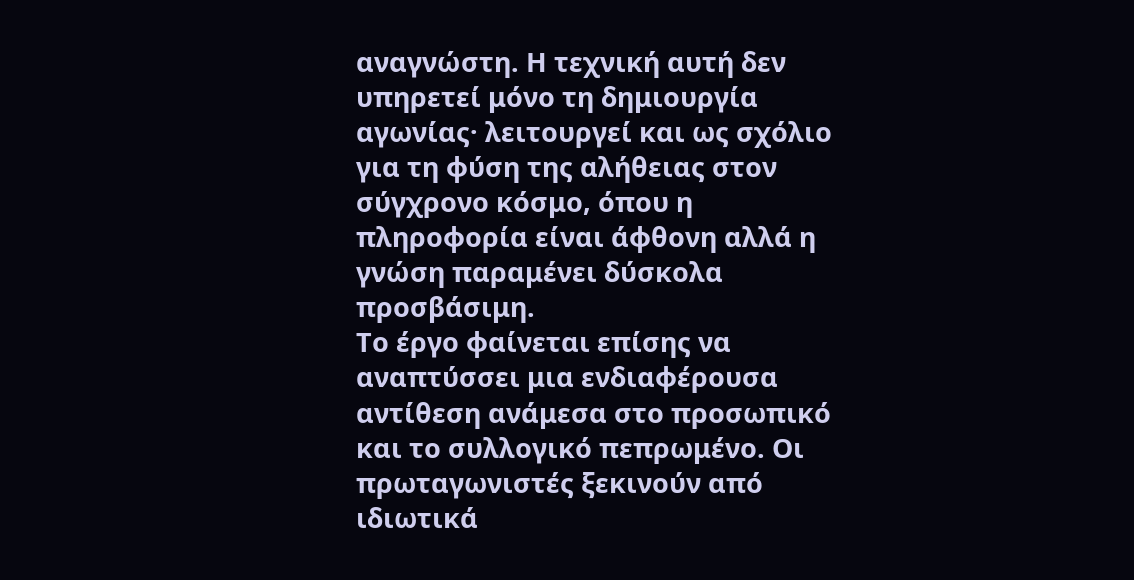αναγνώστη. Η τεχνική αυτή δεν υπηρετεί μόνο τη δημιουργία αγωνίας· λειτουργεί και ως σχόλιο για τη φύση της αλήθειας στον σύγχρονο κόσμο, όπου η πληροφορία είναι άφθονη αλλά η γνώση παραμένει δύσκολα προσβάσιμη.
Το έργο φαίνεται επίσης να αναπτύσσει μια ενδιαφέρουσα αντίθεση ανάμεσα στο προσωπικό και το συλλογικό πεπρωμένο. Οι πρωταγωνιστές ξεκινούν από ιδιωτικά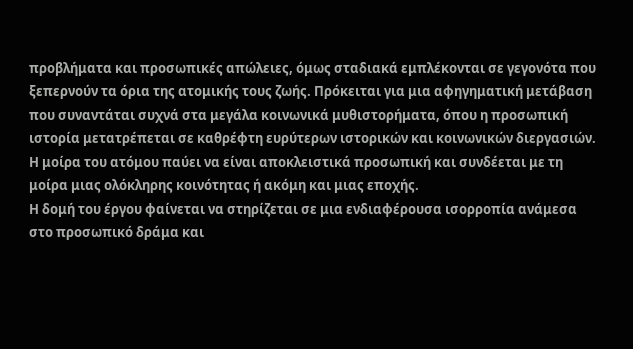προβλήματα και προσωπικές απώλειες, όμως σταδιακά εμπλέκονται σε γεγονότα που ξεπερνούν τα όρια της ατομικής τους ζωής. Πρόκειται για μια αφηγηματική μετάβαση που συναντάται συχνά στα μεγάλα κοινωνικά μυθιστορήματα, όπου η προσωπική ιστορία μετατρέπεται σε καθρέφτη ευρύτερων ιστορικών και κοινωνικών διεργασιών. Η μοίρα του ατόμου παύει να είναι αποκλειστικά προσωπική και συνδέεται με τη μοίρα μιας ολόκληρης κοινότητας ή ακόμη και μιας εποχής.
Η δομή του έργου φαίνεται να στηρίζεται σε μια ενδιαφέρουσα ισορροπία ανάμεσα στο προσωπικό δράμα και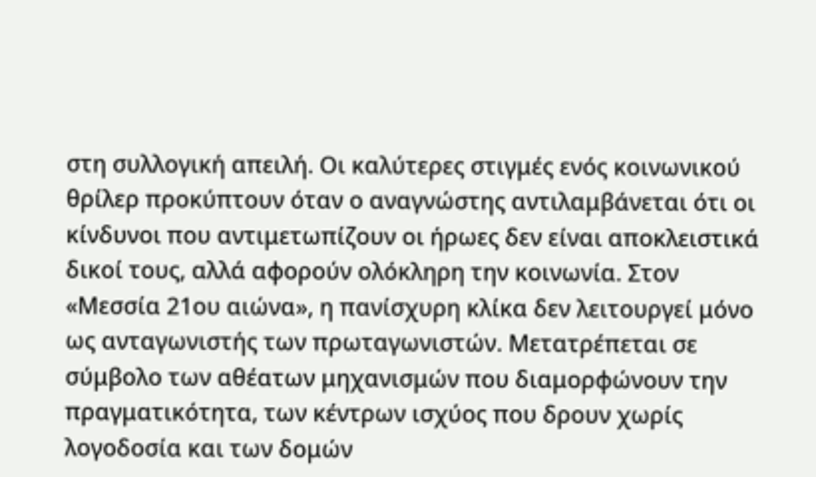στη συλλογική απειλή. Οι καλύτερες στιγμές ενός κοινωνικού θρίλερ προκύπτουν όταν ο αναγνώστης αντιλαμβάνεται ότι οι κίνδυνοι που αντιμετωπίζουν οι ήρωες δεν είναι αποκλειστικά δικοί τους, αλλά αφορούν ολόκληρη την κοινωνία. Στον «Μεσσία 21ου αιώνα», η πανίσχυρη κλίκα δεν λειτουργεί μόνο ως ανταγωνιστής των πρωταγωνιστών. Μετατρέπεται σε σύμβολο των αθέατων μηχανισμών που διαμορφώνουν την πραγματικότητα, των κέντρων ισχύος που δρουν χωρίς λογοδοσία και των δομών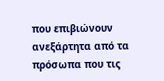που επιβιώνουν ανεξάρτητα από τα πρόσωπα που τις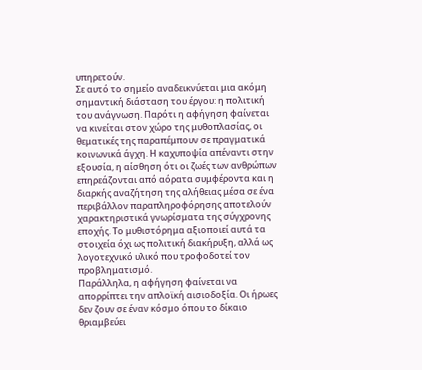υπηρετούν.
Σε αυτό το σημείο αναδεικνύεται μια ακόμη σημαντική διάσταση του έργου: η πολιτική του ανάγνωση. Παρότι η αφήγηση φαίνεται να κινείται στον χώρο της μυθοπλασίας, οι θεματικές της παραπέμπουν σε πραγματικά κοινωνικά άγχη. Η καχυποψία απέναντι στην εξουσία, η αίσθηση ότι οι ζωές των ανθρώπων επηρεάζονται από αόρατα συμφέροντα και η διαρκής αναζήτηση της αλήθειας μέσα σε ένα περιβάλλον παραπληροφόρησης αποτελούν χαρακτηριστικά γνωρίσματα της σύγχρονης εποχής. Το μυθιστόρημα αξιοποιεί αυτά τα στοιχεία όχι ως πολιτική διακήρυξη, αλλά ως λογοτεχνικό υλικό που τροφοδοτεί τον προβληματισμό.
Παράλληλα, η αφήγηση φαίνεται να απορρίπτει την απλοϊκή αισιοδοξία. Οι ήρωες δεν ζουν σε έναν κόσμο όπου το δίκαιο θριαμβεύει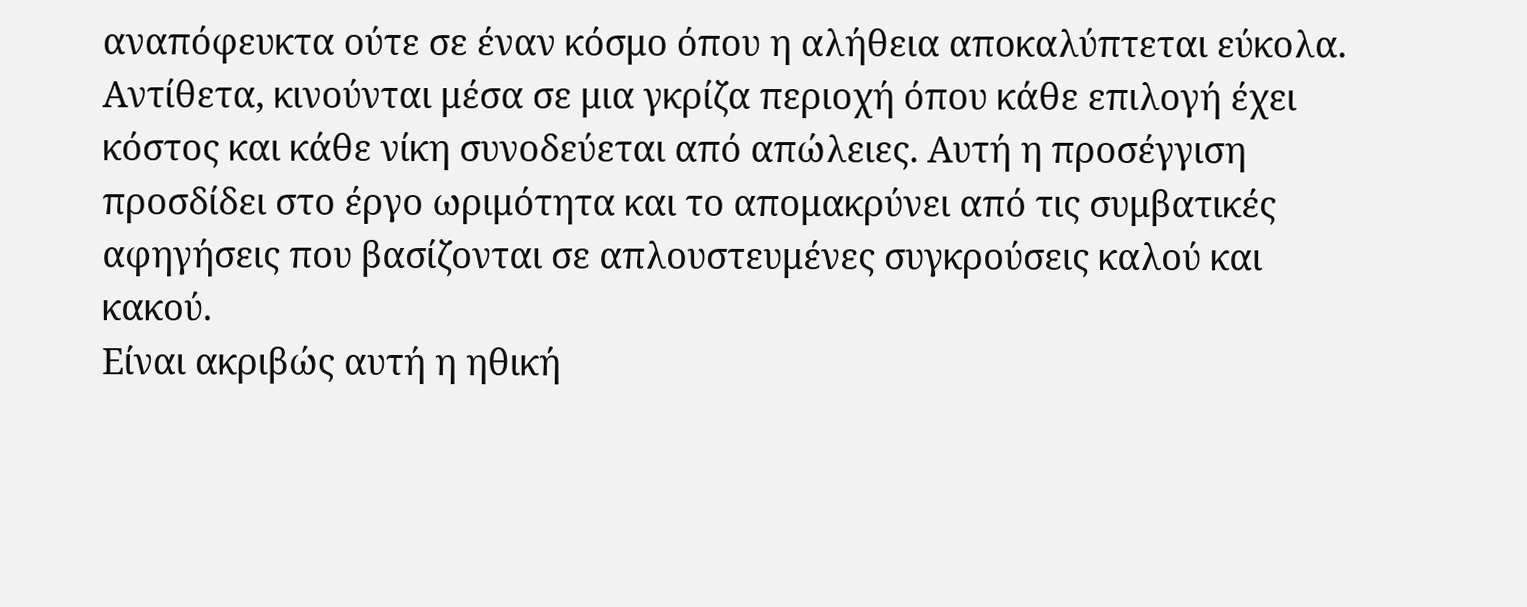αναπόφευκτα ούτε σε έναν κόσμο όπου η αλήθεια αποκαλύπτεται εύκολα. Αντίθετα, κινούνται μέσα σε μια γκρίζα περιοχή όπου κάθε επιλογή έχει κόστος και κάθε νίκη συνοδεύεται από απώλειες. Αυτή η προσέγγιση προσδίδει στο έργο ωριμότητα και το απομακρύνει από τις συμβατικές αφηγήσεις που βασίζονται σε απλουστευμένες συγκρούσεις καλού και κακού.
Είναι ακριβώς αυτή η ηθική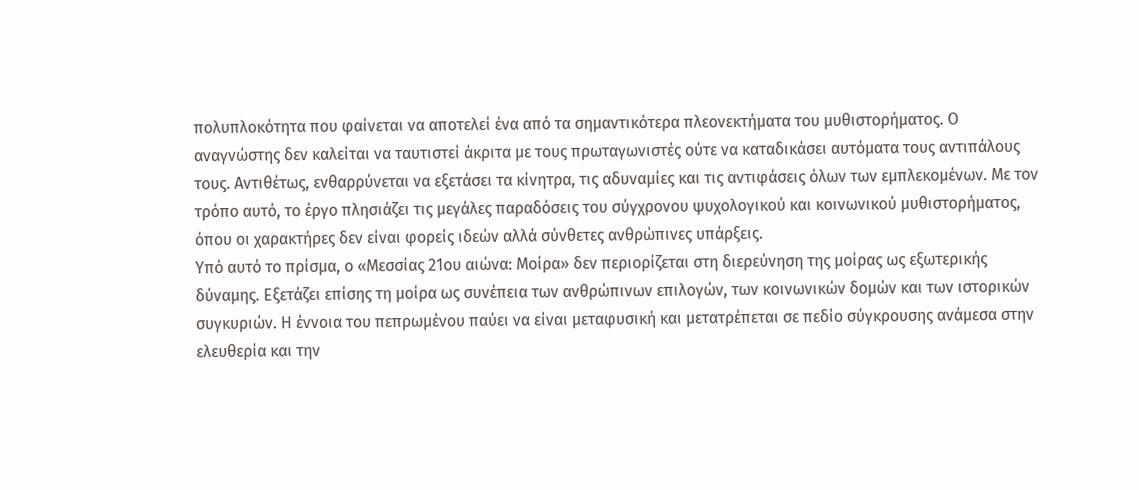πολυπλοκότητα που φαίνεται να αποτελεί ένα από τα σημαντικότερα πλεονεκτήματα του μυθιστορήματος. Ο αναγνώστης δεν καλείται να ταυτιστεί άκριτα με τους πρωταγωνιστές ούτε να καταδικάσει αυτόματα τους αντιπάλους τους. Αντιθέτως, ενθαρρύνεται να εξετάσει τα κίνητρα, τις αδυναμίες και τις αντιφάσεις όλων των εμπλεκομένων. Με τον τρόπο αυτό, το έργο πλησιάζει τις μεγάλες παραδόσεις του σύγχρονου ψυχολογικού και κοινωνικού μυθιστορήματος, όπου οι χαρακτήρες δεν είναι φορείς ιδεών αλλά σύνθετες ανθρώπινες υπάρξεις.
Υπό αυτό το πρίσμα, ο «Μεσσίας 21ου αιώνα: Μοίρα» δεν περιορίζεται στη διερεύνηση της μοίρας ως εξωτερικής δύναμης. Εξετάζει επίσης τη μοίρα ως συνέπεια των ανθρώπινων επιλογών, των κοινωνικών δομών και των ιστορικών συγκυριών. Η έννοια του πεπρωμένου παύει να είναι μεταφυσική και μετατρέπεται σε πεδίο σύγκρουσης ανάμεσα στην ελευθερία και την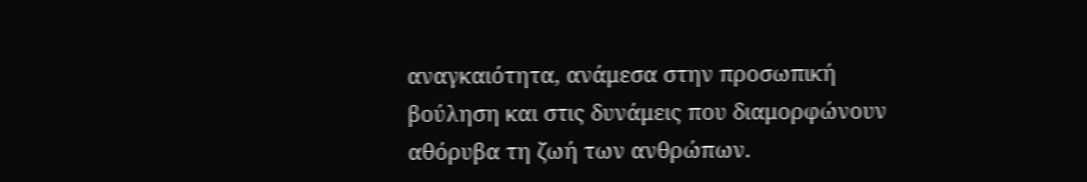αναγκαιότητα, ανάμεσα στην προσωπική βούληση και στις δυνάμεις που διαμορφώνουν αθόρυβα τη ζωή των ανθρώπων.